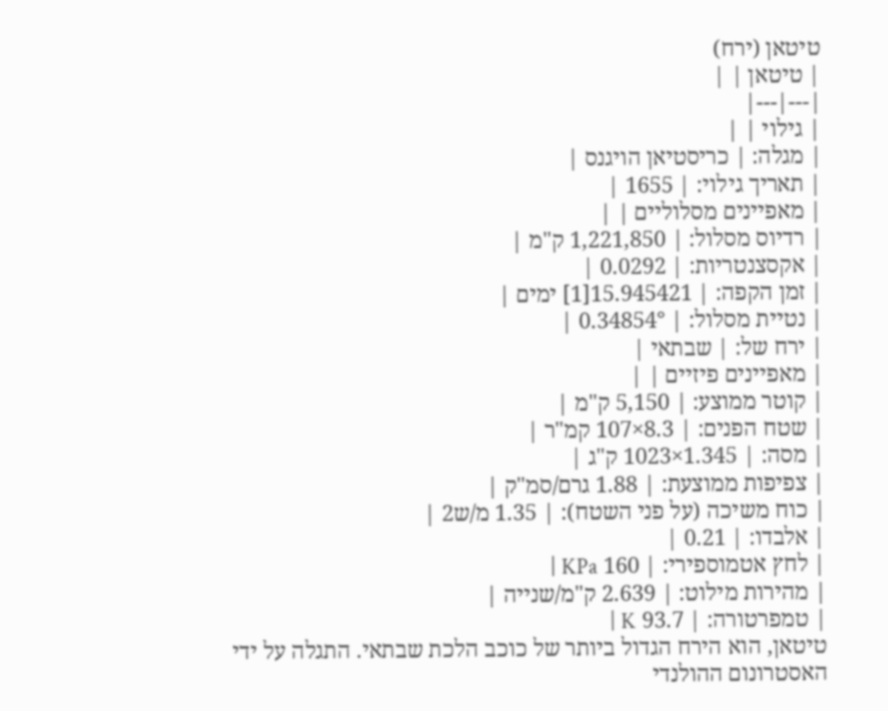טיטאן (ירח)
| טיטאן | |
|---|---|
| גילוי | |
| מגלה: | כריסטיאן הויגנס |
| תאריך גילוי: | 1655 |
| מאפיינים מסלוליים | |
| רדיוס מסלול: | 1,221,850 ק"מ |
| אקסצנטריות: | 0.0292 |
| זמן הקפה: | 15.945421[1] ימים |
| נטיית מסלול: | 0.34854° |
| ירח של: | שבתאי |
| מאפיינים פיזיים | |
| קוטר ממוצע: | 5,150 ק"מ |
| שטח הפנים: | 8.3×107 קמ"ר |
| מסה: | 1.345×1023 ק"ג |
| צפיפות ממוצעת: | 1.88 גרם/סמ"ק |
| כוח משיכה (על פני השטח): | 1.35 מ/ש2 |
| אלבדו: | 0.21 |
| לחץ אטמוספירי: | 160 KPa |
| מהירות מילוט: | 2.639 ק"מ/שנייה |
| טמפרטורה: | 93.7 K |
טיטאן, הוא הירח הגדול ביותר של כוכב הלכת שבתאי. התגלה על ידי האסטרונום ההולנדי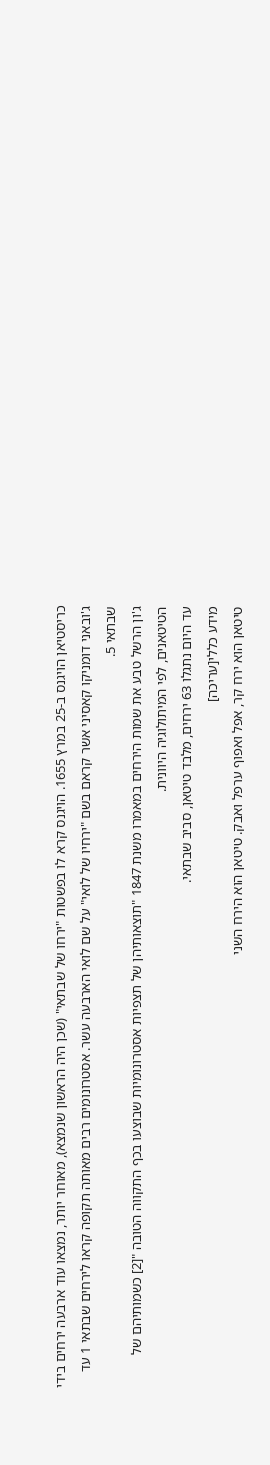כריסטיאן הויגנס ב-25 במרץ 1655. הויגנס קרא לו בפשטות "ירחו של שבתאי" (שכן היה הראשון שנמצא), מאוחר יותר, נמצאו עוד ארבעה ירחים בידי ג'ובאני דומניקו קאסיני אשר קראם בשם "ירחיו של לואי" על שם לואי הארבעה עשר. אסטרונומים רבים מאותה תקופה קראו לירחים שבתאי 1 עד שבתאי 5.
ג'ון הרשל טבע את שמות הירחים במאמרו משנת 1847 "תוצאותיהן של תצפיות אסטרונומיות שבוצעו בכף התקווה הטובה "[2] כשמותיהם של הטיטאנים, לפי המיתולוגיה היוונית.
עד היום נתגלו 63 ירחים, מלבד טיטאן, סביב שבתאי.
מידע כללי[עריכה]
טיטאן הוא ירח קר, אפל ואפוף ערפל ואבק. טיטאן הוא הירח השני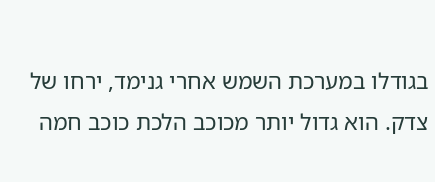בגודלו במערכת השמש אחרי גנימד, ירחו של צדק. הוא גדול יותר מכוכב הלכת כוכב חמה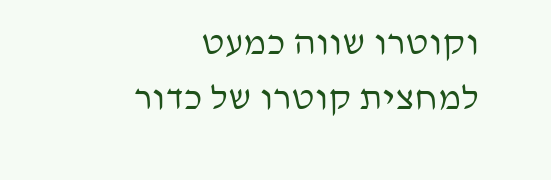וקוטרו שווה כמעט למחצית קוטרו של כדור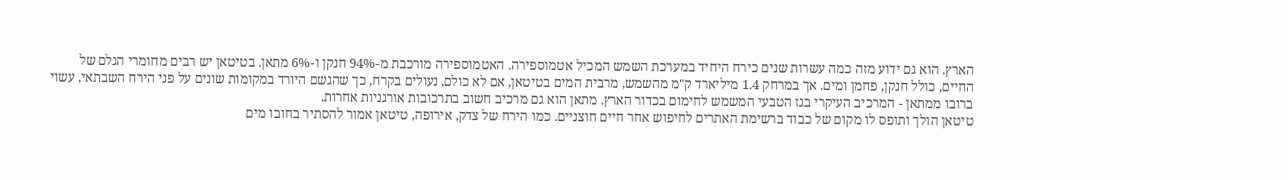הארץ. הוא גם ידוע מזה כמה עשרות שנים כירח היחיד במערכת השמש המכיל אטמוספירה. האטמוספירה מורכבת מ-94% חנקן ו-6% מתאן. בטיטאן יש רבים מחומרי הגלם של החיים, כולל חנקן, פחמן ומים. אך במרחק 1.4 מיליארד ק"מ מהשמש, מרבית המים בטיטאן, אם לא כולם, נעולים בקרח, כך שהגשם היורד במקומות שונים על פני הירח השבתאי, עשוי ברובו ממתאן - המרכיב העיקרי בגז הטבעי המשמש לחימום בכדור הארץ. מתאן הוא גם מרכיב חשוב בתרכובות אורגניות אחרות.
טיטאן הולך ותופס לו מקום של כבוד ברשימת האתרים לחיפוש אחר חיים חוצניים. כמו הירח של צדק, אירופה, טיטאן אמור להסתיר בחובו מים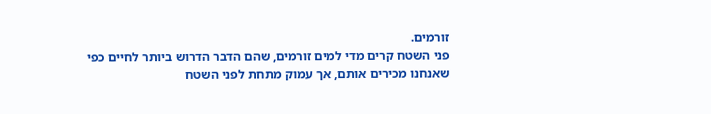זורמים.
פני השטח קרים מדי למים זורמים, שהם הדבר הדרוש ביותר לחיים כפי שאנחנו מכירים אותם, אך עמוק מתחת לפני השטח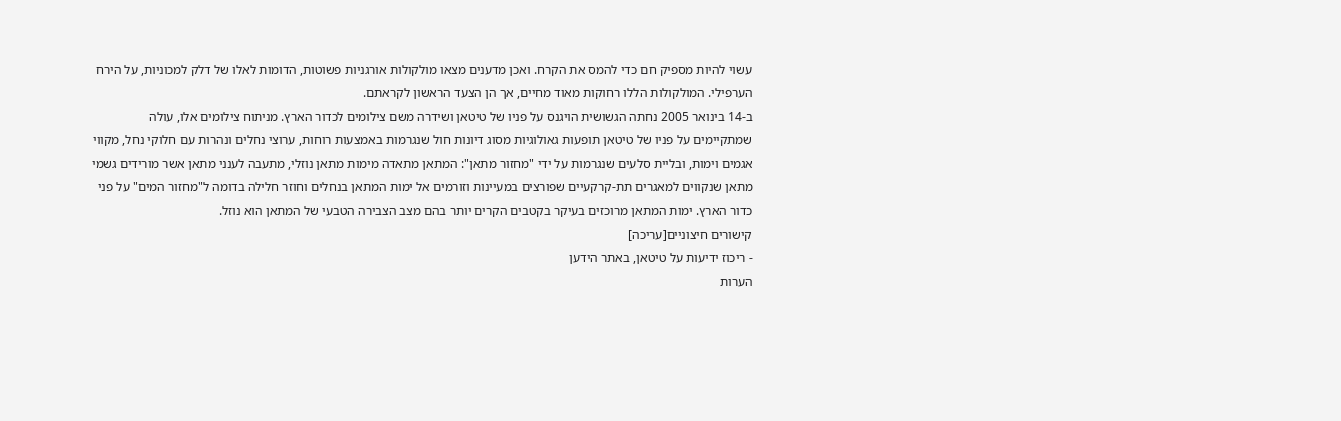עשוי להיות מספיק חם כדי להמס את הקרח. ואכן מדענים מצאו מולקולות אורגניות פשוטות, הדומות לאלו של דלק למכוניות, על הירח הערפילי. המולקולות הללו רחוקות מאוד מחיים, אך הן הצעד הראשון לקראתם.
ב-14 בינואר 2005 נחתה הגשושית הויגנס על פניו של טיטאן ושידרה משם צילומים לכדור הארץ. מניתוח צילומים אלו, עולה שמתקיימים על פניו של טיטאן תופעות גאולוגיות מסוג דיונות חול שנגרמות באמצעות רוחות, ערוצי נחלים ונהרות עם חלוקי נחל, מקווי אגמים וימות, ובליית סלעים שנגרמות על ידי "מחזור מתאן": המתאן מתאדה מימות מתאן נוזלי, מתעבה לענני מתאן אשר מורידים גשמי מתאן שנקווים למאגרים תת-קרקעיים שפורצים במעיינות וזורמים אל ימות המתאן בנחלים וחוזר חלילה בדומה ל"מחזור המים" על פני כדור הארץ. ימות המתאן מרוכזים בעיקר בקטבים הקרים יותר בהם מצב הצבירה הטבעי של המתאן הוא נוזל.
קישורים חיצוניים[עריכה]
- ריכוז ידיעות על טיטאן, באתר הידען
הערות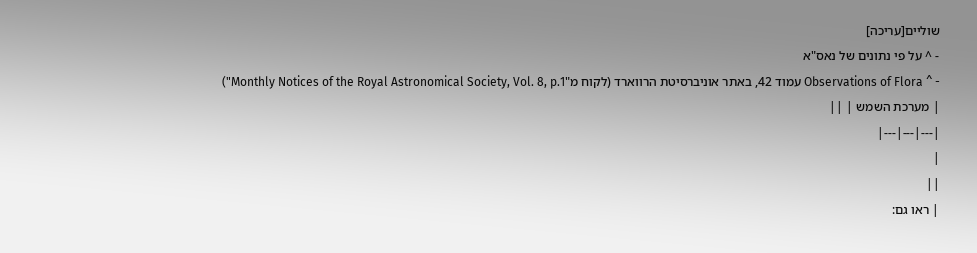שוליים[עריכה]
- ^ על פי נתונים של נאס"א
- ^ Observations of Flora עמוד 42, באתר אוניברסיטת הרווארד (לקוח מ"Monthly Notices of the Royal Astronomical Society, Vol. 8, p.1")
| מערכת השמש | ||
|---|---|---|
|
||
| ראו גם: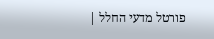פורטל מדעי החלל |